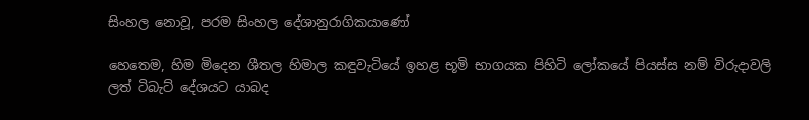සිංහල නොවූ, පරම සිංහල දේශානුරාගිකයාණෝ

හෙතෙම, හිම මිදෙන ශීතල හිමාල කඳුවැටියේ ඉහළ භූමි භාගයක පිහිටි ලෝකයේ පියස්ස නම් විරුදාවලි ලත් ටිබැට් දේශයට යාබද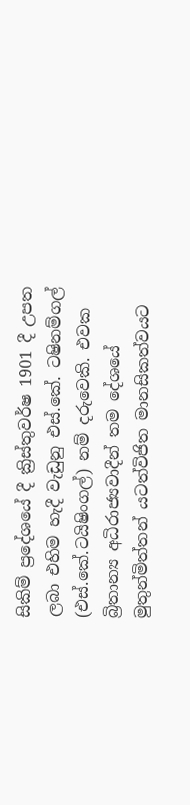සිකිම් ප්‍රදේශයේ දී ක්‍රිස්තුවර්ෂ 1901 දී උපත ලබා එහිම හැදී වැඩුනු එස්.කේ. ටෂිනම්ගල් (එස්.කේ.ටයිෂිංගල්) නම් දරුවෙකි. එවක බ්‍රිතාන්‍ය අධිරාජ්‍යවාදීන් තම දේශයේ මුතුන්මිත්තන් යටත්විජිත මානසිකත්වයට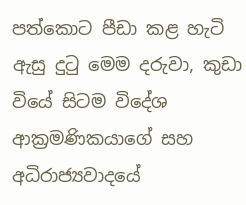පත්කොට පීඩා කළ හැටි ඇසු දුටු මෙම දරුවා, කුඩා වියේ සිටම විදේශ ආක්‍රමණිකයාගේ සහ අධිරාජ්‍යවාදයේ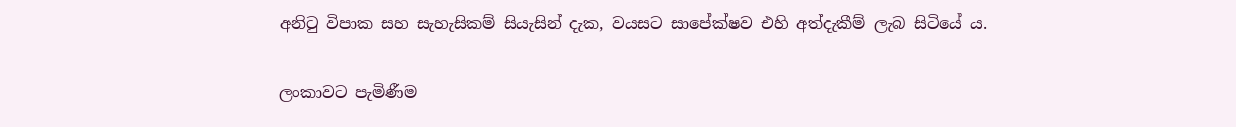අනිටු විපාක සහ සැහැසිකම් සියැසින් දැක, වයසට සාපේක්ෂව එහි අත්දැකීම් ලැබ සිටියේ ය.

ලංකාවට පැමිණීම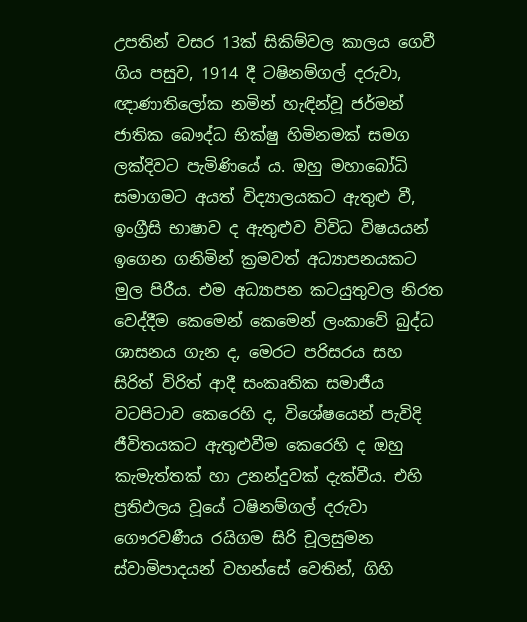උපතින් වසර 13ක් සිකිම්වල කාලය ගෙවී ගිය පසුව, 1914 දී ටෂිනම්ගල් දරුවා, ඥාණාතිලෝක නමින් හැඳින්වූ ජර්මන් ජාතික බෞද්ධ භික්ෂු හිමිනමක්‌ සමග ලක්‌දිවට පැමිණියේ ය. ඔහු මහාබෝධි සමාගමට අයත් විද්‍යාලයකට ඇතුළු වී, ඉංග්‍රීසි භාෂාව ද ඇතුළුව විවිධ විෂයයන් ඉගෙන ගනිමින් ක්‍රමවත් අධ්‍යාපනයකට මුල පිරීය. එම අධ්‍යාපන කටයුතුවල නිරත වෙද්දීම කෙමෙන් කෙමෙන් ලංකාවේ බුද්ධ ශාසනය ගැන ද, මෙරට පරිසරය සහ සිරිත් විරිත් ආදී සංකෘතික සමාජීය වටපිටාව කෙරෙහි ද, විශේෂයෙන් පැවිදි ජීවිතයකට ඇතුළුවීම කෙරෙහි ද ඔහු කැමැත්තක් හා උනන්දුවක් දැක්වීය. එහි ප්‍රතිඵලය වූයේ ටෂිනම්ගල් දරුවා ගෞරවණීය රයිගම සිරි චූලසුමන ස්වාමිපාදයන් වහන්සේ වෙතින්, ගිහි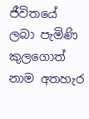ජීවිතයේ ලබා පැමිණි කුලගොත් නාම අතහැර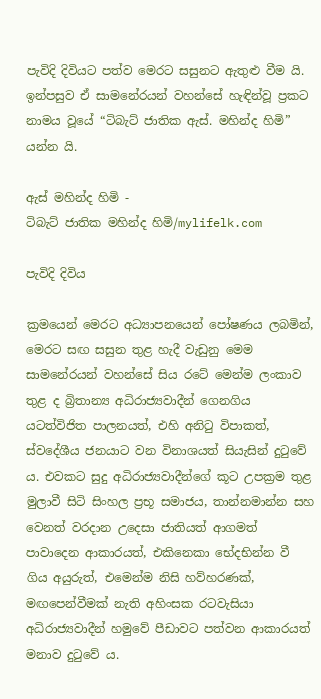පැවිදි දිවියට පත්ව මෙරට සසුනට ඇතුළු වීම යි. ඉන්පසුව ඒ සාමනේරයන් වහන්සේ හැඳින්වූ ප්‍රකට නාමය වූයේ “ටිබැට් ජාතික ඇස්. මහින්ද හිමි” යන්න යි.

ඇස් මහින්ද හිමි -
ටිබැට් ජාතික මහින්ද හිමි/mylifelk.com

පැවිදි දිවිය

ක්‍රමයෙන් මෙරට අධ්‍යාපනයෙන් පෝෂණය ලබමින්, මෙරට සඟ සසුන තුළ හැදී වැඩුනු මෙම සාමනේරයන් වහන්සේ සිය රටේ මෙන්ම ලංකාව තුළ ද බ්‍රිතාන්‍ය අධිරාජ්‍යවාදීන් ගෙනගිය යටත්විජිත පාලනයත්, එහි අනිටු විපාකත්, ස්වදේශීය ජනයාට වන විනාශයත් සියැසින් දුටුවේ ය. එවකට සුදු අධිරාජ්‍යවාදීන්ගේ කූට උපක්‍රම තුළ මුලාවී සිටි සිංහල ප්‍රභූ සමාජය, තාන්නමාන්න සහ වෙනත් වරදාන උදෙසා ජාතියත් ආගමත් පාවාදෙන ආකාරයත්, එකිනෙකා භේදභින්න වී ගිය අයුරුත්, එමෙන්ම නිසි හව්හරණක්, මඟපෙන්වීමක් නැති අහිංසක රටවැසියා අධිරාජ්‍යවාදීන් හමුවේ පීඩාවට පත්වන ආකාරයත් මනාව දුටුවේ ය.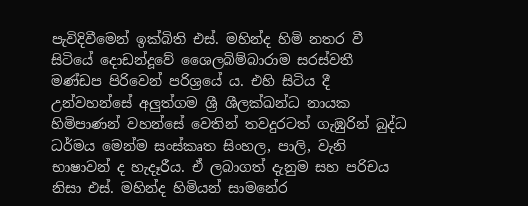පැවිදිවීමෙන් ඉක්බිති එස්. මහින්ද හිමි නතර වී සිටියේ දොඩන්දූවේ ශෛලබිම්බාරාම සරස්වතී මණ්ඩප පිරිවෙන් පරිශ්‍රයේ ය. එහි සිටිය දී උන්වහන්සේ අලුත්ගම ශ්‍රී ශීලක්ඛන්ධ නායක හිමිපාණන් වහන්සේ වෙතින් තවදුරටත් ගැඹුරින් බුද්ධ ධර්මය මෙන්ම සංස්‌කෘත සිංහල, පාලි, වැනි භාෂාවන් ද හැදෑරීය. ඒ ලබාගත් දැනුම සහ පරිචය නිසා එස්. මහින්ද හිමියන් සාමනේර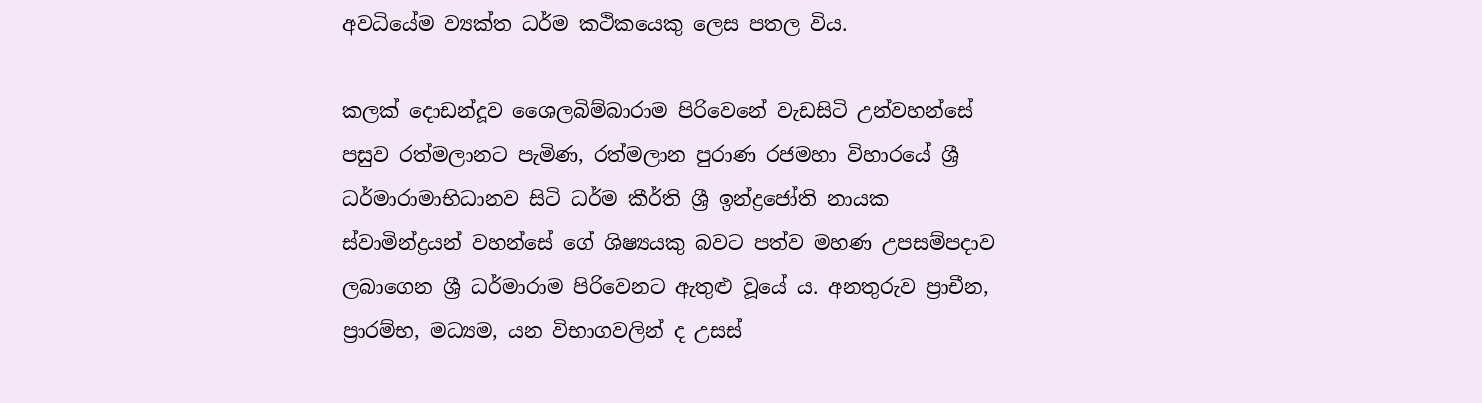අවධියේම ව්‍යක්ත ධර්ම කථිකයෙකු ලෙස පතල විය.

කලක් දොඩන්දූව ශෛලබිම්බාරාම පිරිවෙනේ වැඩසිටි උන්වහන්සේ පසුව රත්මලානට පැමිණ, රත්මලාන පුරාණ රජමහා විහාරයේ ශ්‍රී ධර්මාරාමාභිධානව සිටි ධර්ම කීර්ති ශ්‍රී ඉන්ද්‍රජෝති නායක ස්වාමින්ද්‍රයන් වහන්සේ ගේ ශිෂ්‍යයකු බවට පත්ව මහණ උපසම්පදාව ලබාගෙන ශ්‍රී ධර්මාරාම පිරිවෙනට ඇතුළු වූයේ ය. අනතුරුව ප්‍රාචීන, ප්‍රාරම්භ, මධ්‍යම, යන විභාගවලින් ද උසස්‌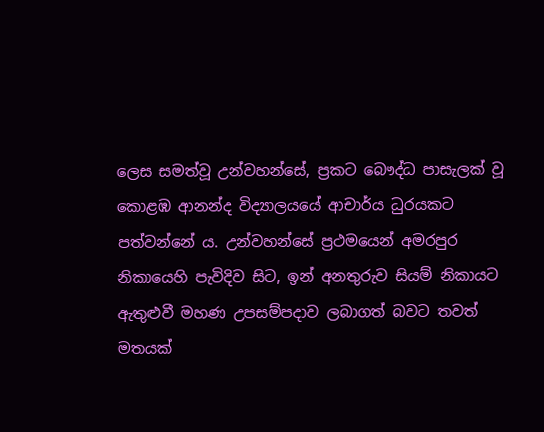ලෙස සමත්වූ උන්වහන්සේ, ප්‍රකට බෞද්ධ පාසැලක් වූ කොළඹ ආනන්ද විද්‍යාලයයේ ආචාර්ය ධුරයකට පත්වන්නේ ය. උන්වහන්සේ ප්‍රථමයෙන් අමරපුර නිකායෙහි පැවිදිව සිට, ඉන් අනතුරුව සියම් නිකායට ඇතුළුවී මහණ උපසම්පදාව ලබාගත් බවට තවත් මතයක්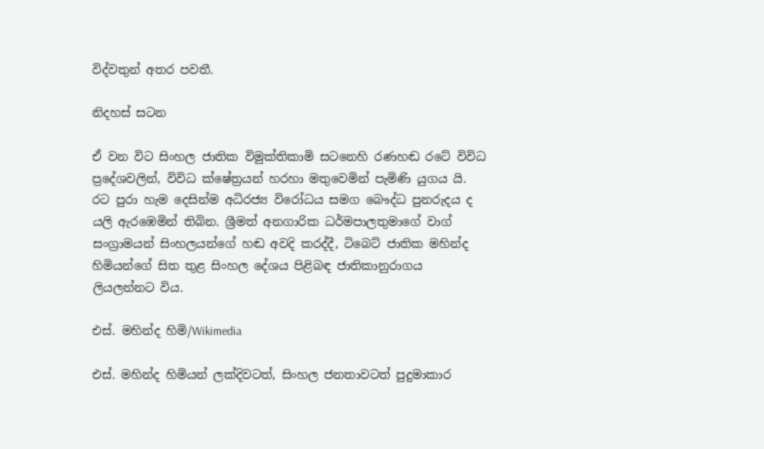විද්වතුන් අතර පවතී.

නිදහස් සටන

ඒ වන විට සිංහල ජාතික විමුක්තිකාමි සටනෙහි රණහඬ රටේ විවිධ ප්‍රදේශවලින්, විවිධ ක්ෂේත්‍රයන් හරහා මතුවෙමින් පැමිණි යුගය යි. රට පුරා හැම දෙසින්ම අධිරජ්‍ය විරෝධය සමග බෞද්ධ පුනරුදය ද යලි ඇරඹෙමින් තිබින. ශ්‍රීමත් අනගාරික ධර්මපාලතුමාගේ වාග් සංග්‍රාමයන් සිංහලයන්ගේ හඬ අවදි කරද්දී, ටිබෙට් ජාතික මහින්ද හිමියන්ගේ සිත තුළ සිංහල දේශය පිළිබඳ ජාතිකානුරාගය ලියලන්නට විය.

එස්. මහින්ද හිමි/Wikimedia

එස්. මහින්ද හිමියන් ලක්දිවටත්, සිංහල ජනතාවටත් පුදුමාකාර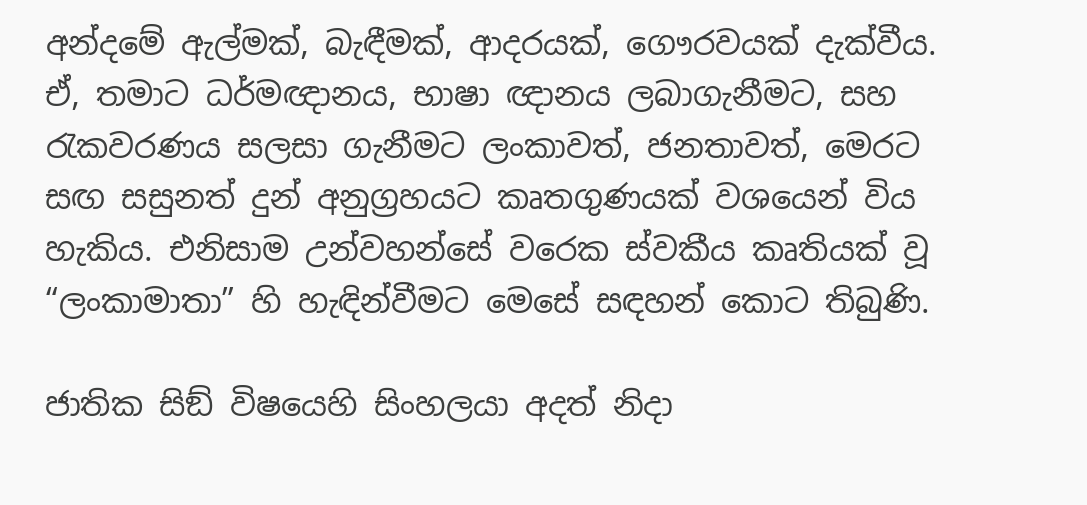අන්දමේ ඇල්මක්, බැඳීමක්, ආදරයක්, ගෞරවයක් දැක්වීය. ඒ, තමාට ධර්මඥානය, භාෂා ඥානය ලබාගැනීමට, සහ රැකවරණය සලසා ගැනීමට ලංකාවත්, ජනතාවත්, මෙරට සඟ සසුනත් දුන් අනුග්‍රහයට කෘතගුණයක් වශයෙන් විය හැකිය. එනිසාම උන්වහන්සේ වරෙක ස්වකීය කෘතියක් වූ “ලංකාමාතා” හි හැඳින්වීමට මෙසේ සඳහන් කොට තිබුණි.

ජාතික සිඞ් විෂයෙහි සිංහලයා අදත් නිදා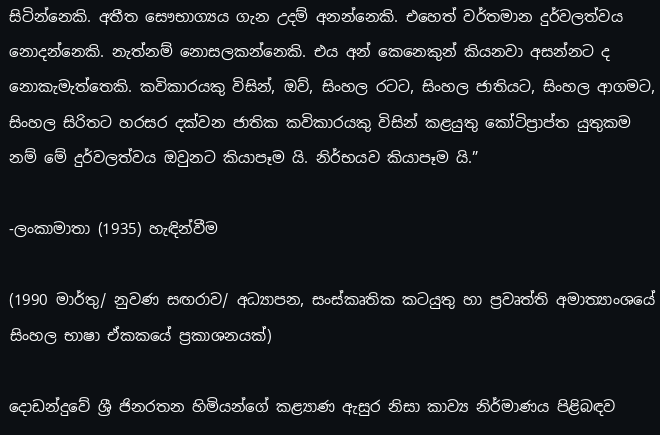සිටින්නෙකි. අතීත සෞභාග්‍යය ගැන උදම් අනන්නෙකි. එහෙත් වර්තමාන දුර්වලත්වය නොදන්නෙකි. නැත්නම් නොසලකන්නෙකි. එය අන් කෙනෙකුන් කියනවා අසන්නට ද නොකැමැත්තෙකි. කවිකාරයකු විසින්, ඔව්, සිංහල රටට, සිංහල ජාතියට, සිංහල ආගමට, සිංහල සිරිතට හරසර දක්වන ජාතික කවිකාරයකු විසින් කළයුතු කෝටිප්‍රාප්ත යුතුකම නම් මේ දුර්වලත්වය ඔවුනට කියාපෑම යි. නිර්භයව කියාපෑම යි.”

-ලංකාමාතා (1935) හැඳින්වීම

(1990 මාර්තු/ නුවණ සඟරාව/ අධ්‍යාපන, සංස්කෘතික කටයුතු හා ප්‍රවෘත්ති අමාත්‍යාංශයේ සිංහල භාෂා ඒකකයේ ප්‍රකාශනයක්)

දොඩන්දුවේ ශ්‍රී ජිනරතන හිමියන්ගේ කළ්‍යාණ ඇසුර නිසා කාව්‍ය නිර්මාණය පිළිබඳව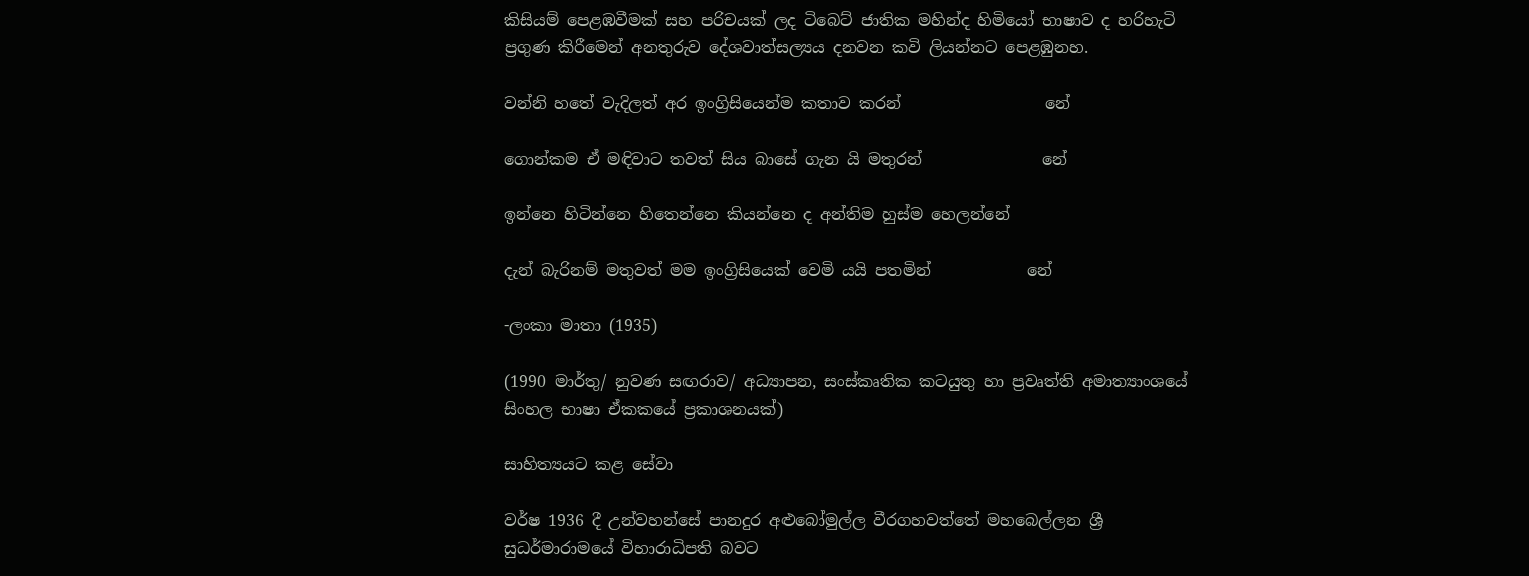කිසියම් පෙළඹවීමක් සහ පරිචයක් ලද ටිබෙට් ජාතික මහින්ද හිමියෝ භාෂාව ද හරිහැටි ප්‍රගුණ කිරීමෙන් අනතුරුව දේශවාත්සල්‍යය දනවන කවි ලියන්නට පෙළඹුනහ.

වන්නි හතේ වැදිලත් අර ඉංග්‍රිසියෙන්ම කතාව කරන්                  නේ

ගොන්කම ඒ මඳිවාට තවත් සිය බාසේ ගැන යි මතුරන්               නේ

ඉන්නෙ හිටින්නෙ හිතෙන්නෙ කියන්නෙ ද අන්තිම හුස්ම හෙලන්නේ

දැන් බැරිනම් මතුවත් මම ඉංග්‍රිසියෙක් වෙමි යයි පතමින්            නේ

-ලංකා මාතා (1935)

(1990 මාර්තු/ නුවණ සඟරාව/ අධ්‍යාපන, සංස්කෘතික කටයුතු හා ප්‍රවෘත්ති අමාත්‍යාංශයේ සිංහල භාෂා ඒකකයේ ප්‍රකාශනයක්)

සාහිත්‍යයට කළ සේවා

වර්ෂ 1936 දී උන්වහන්සේ පානදුර අළුබෝමුල්ල වීරගහවත්තේ මහබෙල්ලන ශ්‍රී සුධර්මාරාමයේ විහාරාධිපති බවට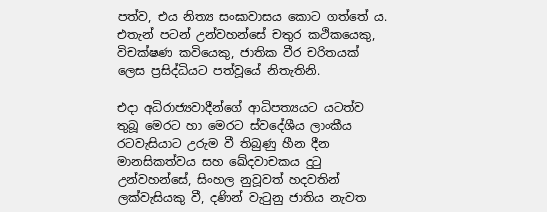පත්ව, එය නිත්‍ය සංඝාවාසය කොට ගත්තේ ය. එතැන් පටන් උන්වහන්සේ චතුර කථිකයෙකු, විචක්ෂණ කවියෙකු, ජාතික වීර චරිතයක් ලෙස ප්‍රසිද්ධියට පත්වූයේ නිතැතිනි.

එදා අධිරාජ්‍යවාදීන්ගේ ආධිපත්‍යයට යටත්ව තුබූ මෙරට හා මෙරට ස්වදේශීය ලාංකීය රටවැසියාට උරුම වී තිබුණු හීන දීන මානසිකත්වය සහ ඛේදවාචකය දුටු උන්වහන්සේ, සිංහල නුවූවත් හදවතින් ලක්වැසියකු වී, දණින් වැටුනු ජාතිය නැවත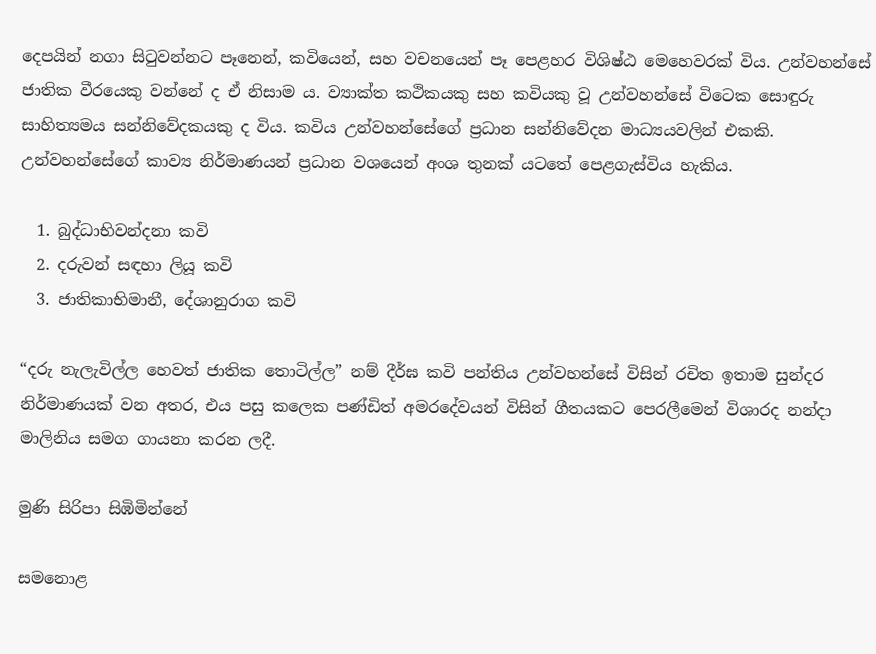දෙපයින් නගා සිටුවන්නට පෑනෙන්, කවියෙන්, සහ වචනයෙන් පෑ පෙළහර විශිෂ්ඨ මෙහෙවරක් විය. උන්වහන්සේ ජාතික වීරයෙකු වන්නේ ද ඒ නිසාම ය. ව්‍යාක්ත කථිකයකු සහ කවියකු වූ උන්වහන්සේ විටෙක සොඳුරු සාහිත්‍යමය සන්නිවේදකයකු ද විය. කවිය උන්වහන්සේගේ ප්‍රධාන සන්නිවේදන මාධ්‍යයවලින් එකකි. උන්වහන්සේගේ කාව්‍ය නිර්මාණයන් ප්‍රධාන වශයෙන් අංශ තුනක් යටතේ පෙළගැස්විය හැකිය.

  1. බුද්ධාභිවන්දනා කවි
  2. දරුවන් සඳහා ලියූ කවි
  3. ජාතිකාභිමානී, දේශානුරාග කවි

“දරු නැලැවිල්ල හෙවත් ජාතික තොටිල්ල” නම් දීර්ඝ කවි පන්තිය උන්වහන්සේ විසින් රචිත ඉතාම සුන්දර නිර්මාණයක් වන අතර, එය පසු කලෙක පණ්ඩිත් අමරදේවයන් විසින් ගීතයකට පෙරලීමෙන් විශාරද නන්දා මාලිනිය සමග ගායනා කරන ලදී.

මුණි සිරිපා සිඹිමින්නේ

සමනොළ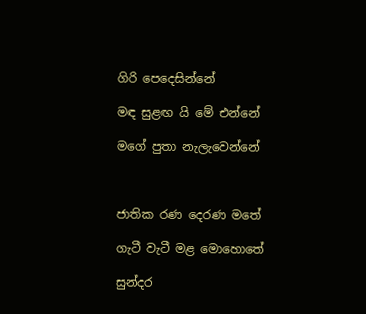ගිරි පෙදෙසින්නේ

මඳ සුළඟ යි මේ එන්නේ

මගේ පුතා නැලැවෙන්නේ



ජාතික රණ දෙරණ මතේ

ගැටී වැටී මළ මොහොතේ

සුන්දර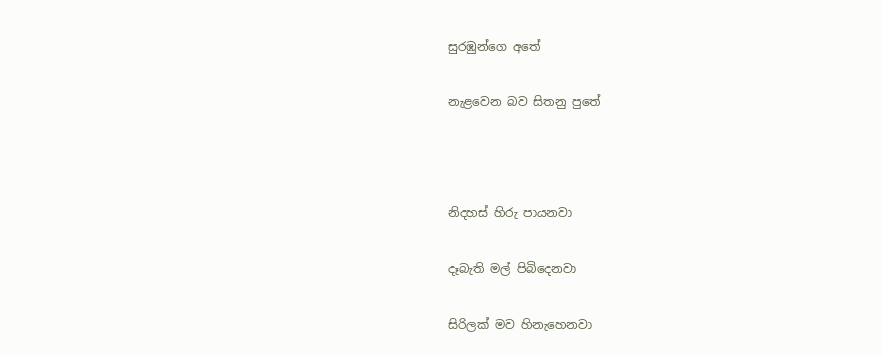සුරඹුන්ගෙ අතේ

නැළවෙන බව සිතනු පුතේ



නිදහස් හිරු පායනවා

දෑබැති මල් පිබිදෙනවා

සිරිලක් මව හිනැහෙනවා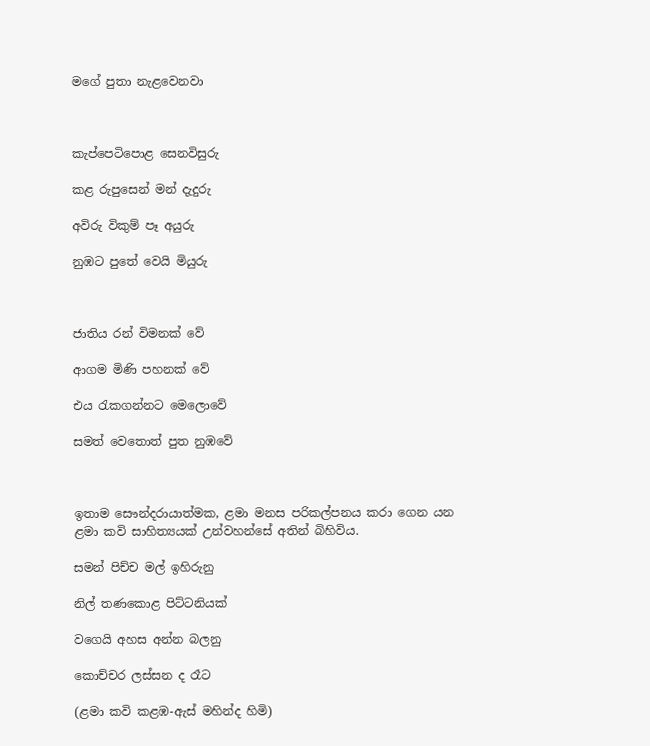මගේ පුතා නැළවෙනවා



කැප්පෙටිපොළ සෙනවිසුරු

කළ රුපුසෙන් මන් දැදුරු

අවිරු විකුම් පෑ අයුරු

නුඹට පුතේ වෙයි මියුරු



ජාතිය රන් විමනක් වේ

ආගම මිණි පහනක් වේ

එය රැකගන්නට මෙලොවේ

සමත් වෙතොත් පුත නුඹවේ



ඉතාම සෞන්දරායාත්මක, ළමා මනස පරිකල්පනය කරා ගෙන යන ළමා කවි සාහිත්‍යයක් උන්වහන්සේ අතින් බිහිවිය.

සමන් පිච්ච මල් ඉහිරුනු

නිල් තණකොළ පිට්ටනියක්

වගෙයි අහස අන්න බලනු

කොච්චර ලස්සන ද රෑට

(ළමා කවි කළඹ-ඇස් මහින්ද හිමි)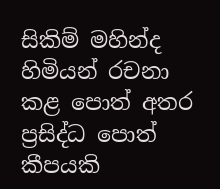සිකිම් මහින්ද හිමියන් රචනා කළ පොත් අතර ප්‍රසිද්ධ පොත් කීපයකි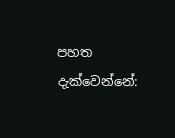පහත දැක්වෙන්නේ: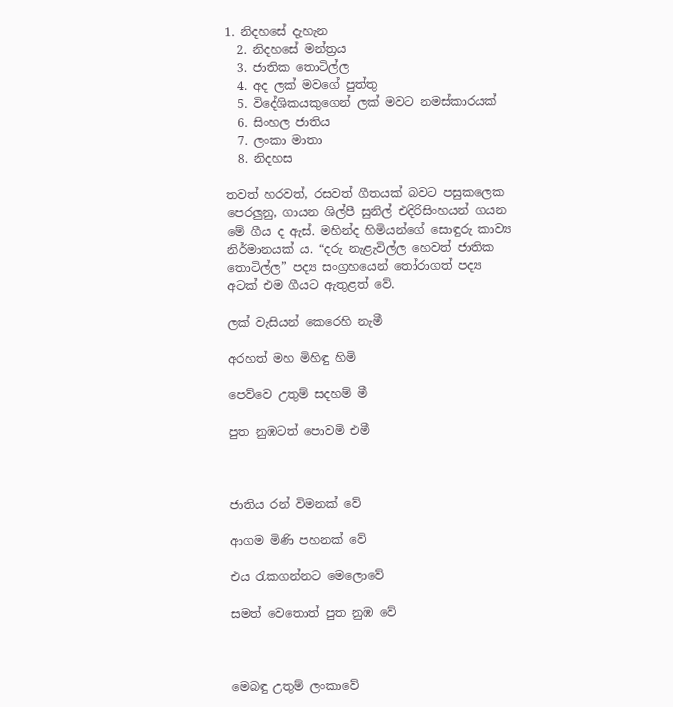1. නිදහසේ දැහැන
  2. නිදහසේ මන්ත්‍රය
  3. ජාතික තොටිල්ල
  4. අද ලක් මවගේ පුත්තු
  5. විදේශිකයකුගෙන් ලක් මවට නමස්කාරයක්
  6. සිංහල ජාතිය
  7. ලංකා මාතා
  8. නිදහස

තවත් හරවත්, රසවත් ගීතයක් බවට පසුකලෙක පෙරලුනු, ගායන ශිල්පී සුනිල් එදිරිසිංහයන් ගයන මේ ගීය ද ඇස්. මහින්ද හිමියන්ගේ සොඳුරු කාව්‍ය නිර්මානයක් ය. “දරු නැළැවිල්ල හෙවත් ජාතික තොටිල්ල” පද්‍ය සංග්‍රහයෙන් තෝරාගත් පද්‍ය අටක් එම ගීයට ඇතුළත් වේ.

ලක් වැසියන් කෙරෙහි නැමී

අරහත් මහ මිහිඳු හිමි

පෙව්වෙ උතුම් සදහම් මී

පුත නුඹටත් පොවමි එමී



ජාතිය රන් විමනක් වේ

ආගම මිණි පහනක් වේ

එය ‍රැකගන්නට මෙලොවේ

සමත් වෙතොත් පුත නුඹ වේ



මෙබඳු උතුම් ලංකාවේ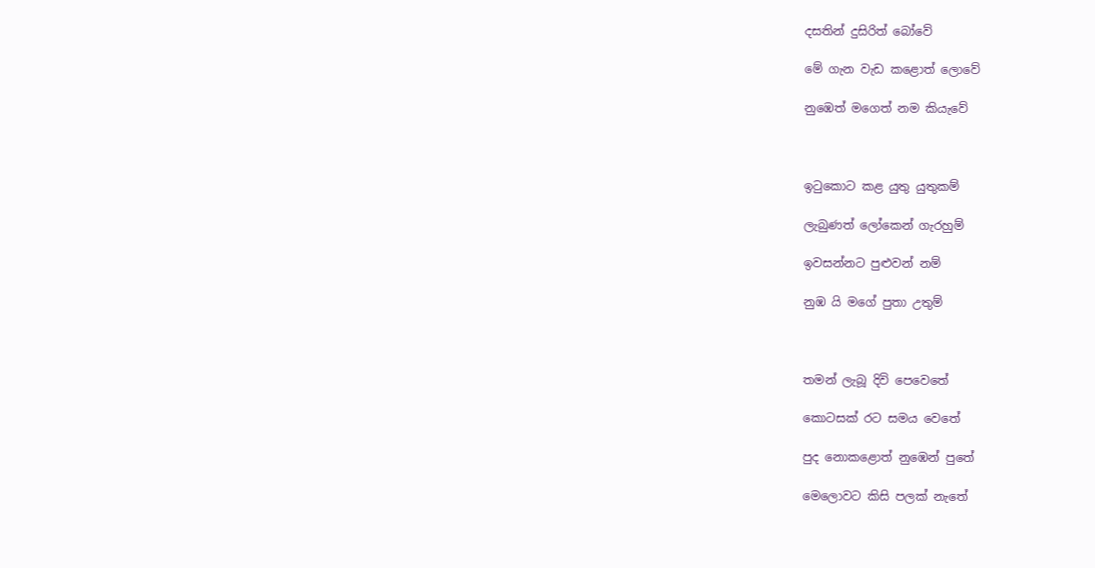දසතින් දුසිරිත් බෝවේ

මේ ගැන වැඩ කළොත් ලොවේ

නුඹෙත් මගෙත් නම කියැවේ



ඉටුකොට කළ යුතු යුතුකම්

ලැබුණත් ලෝකෙන් ගැරහුම්

ඉවසන්නට පුළුවන් නම්

නුඹ යි මගේ පුතා උතුම්



තමන් ලැබූ දිවි පෙවෙතේ

කොටසක් රට සමය වෙතේ

පුද නොකළොත් නුඹෙන් පුතේ

මෙලොවට කිසි පලක් නැතේ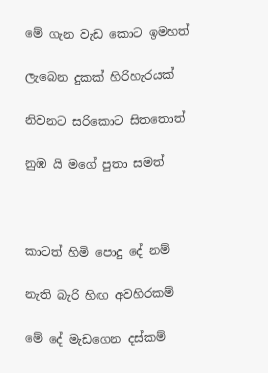මේ ගැන වැඩ කොට ඉමහත්

ලැබෙන දුකක් හිරිහැරයක්

නිවනට සරිකොට සිතතොත්

නුඹ යි මගේ පුතා සමත්



කාටත් හිමි පොදු දේ නම්

නැති බැරි හිඟ අවහිරකම්

මේ දේ මැඩගෙන දස්කම්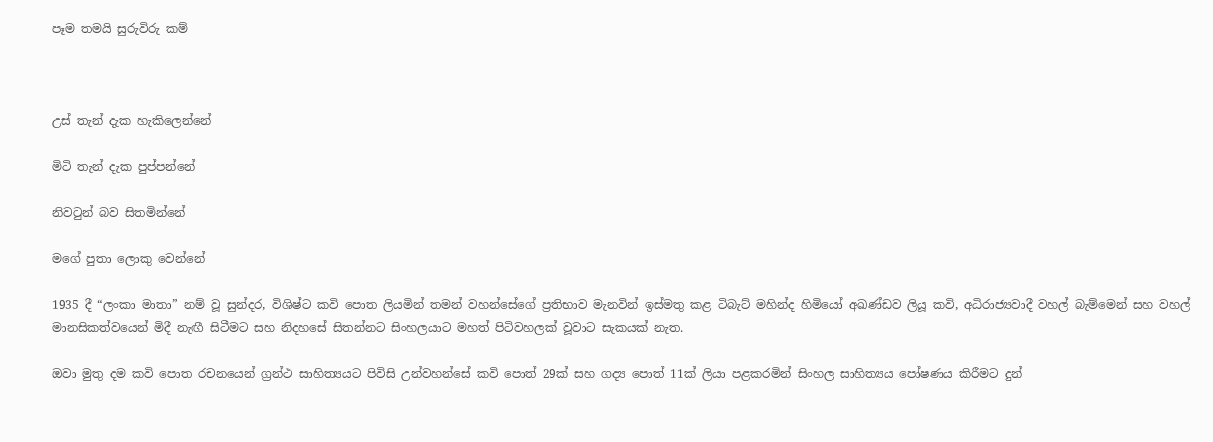පෑම තමයි සුරුවිරු කම්



උස් තැන් දැක හැකිලෙන්නේ

මිටි තැන් දැක පුප්පන්නේ

නිවටුන් බව සිතමින්නේ

මගේ පුතා ලොකු වෙන්නේ

1935 දී “ලංකා මාතා” නම් වූ සුන්දර, විශිෂ්ට කවි පොත ලියමින් තමන් වහන්සේගේ ප්‍රතිභාව මැනවින් ඉස්‌මතු කළ ටිබැට් මහින්ද හිමියෝ අඛණ්‌ඩව ලියූ කවි, අධිරාජ්‍යවාදී වහල් බැම්මෙන් සහ වහල් මානසිකත්වයෙන් මිදී නැඟී සිටීමට සහ නිදහසේ සිතන්නට සිංහලයාට මහත් පිටිවහලක් වූවාට සැකයක් නැත.

ඔවා මුතු දම කවි පොත රචනයෙන් ග්‍රන්ථ සාහිත්‍යයට පිවිසි උන්වහන්සේ කවි පොත් 29ක්‌ සහ ගද්‍ය පොත් 11ක්‌ ලියා පළකරමින් සිංහල සාහිත්‍යය පෝෂණය කිරීමට දුන්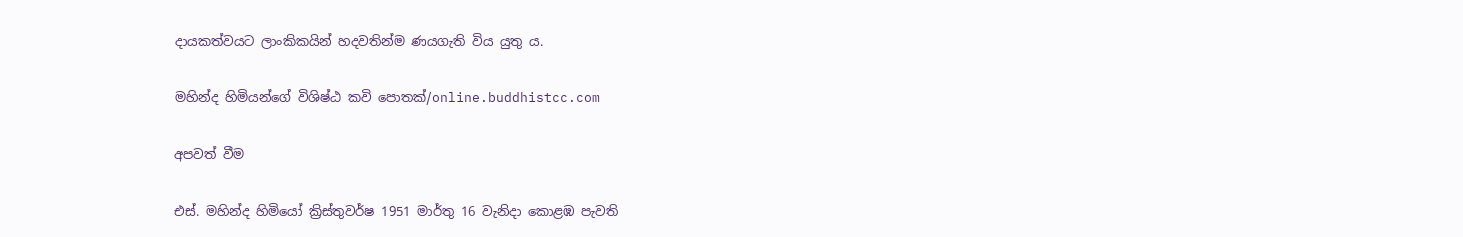දායකත්වයට ලාංකිකයින් හදවතින්ම ණයගැති විය යුතු ය.

මහින්ද හිමියන්ගේ විශිෂ්ඨ කවි පොතක්/online.buddhistcc.com

අපවත් වීම

එස්. මහින්ද හිමියෝ ක්‍රිස්තුවර්ෂ 1951 මාර්තු 16 වැනිදා කොළඹ පැවති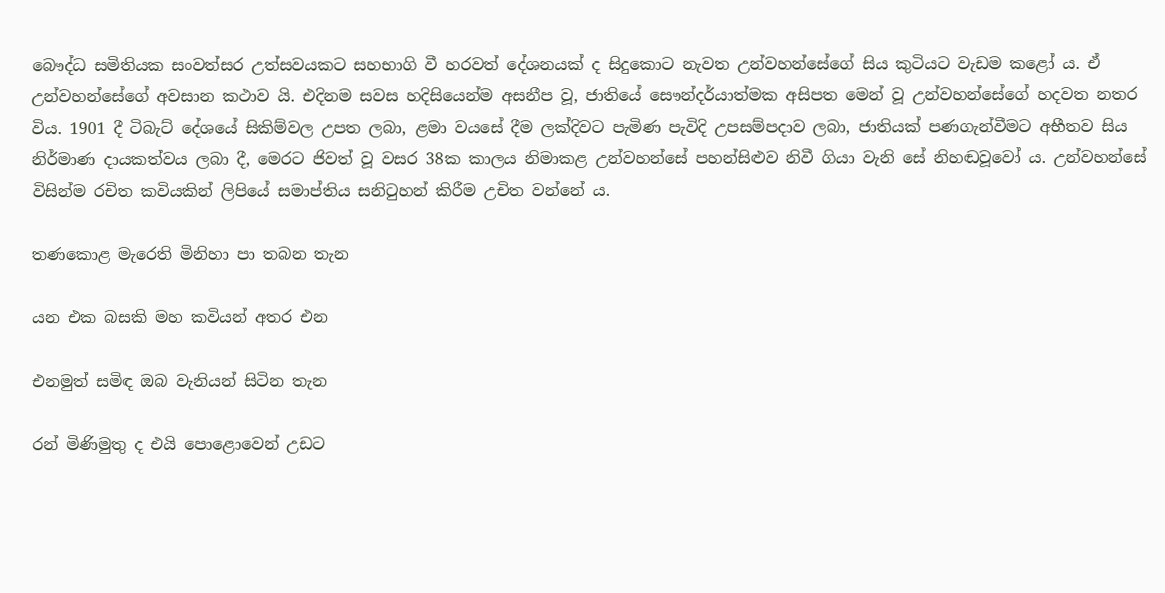බෞද්ධ සමිතියක සංවත්සර උත්සවයකට සහභාගි වී හරවත් දේශනයක් ද සිදුකොට නැවත උන්වහන්සේගේ සිය කුටියට වැඩම කළෝ ය. ඒ උන්වහන්සේගේ අවසාන කථාව යි. එදිනම සවස හදිසියෙන්ම අසනීප වූ, ජාතියේ සෞන්දර්යාත්මක අසිපත මෙන් වූ උන්වහන්සේගේ හදවත නතර විය. 1901 දී ටිබැට් දේශයේ සිකිම්වල උපත ලබා, ළමා වයසේ දීම ලක්දිවට පැමිණ පැවිදි උපසම්පදාව ලබා, ජාතියක් පණගැන්වීමට අභීතව සිය නිර්මාණ දායකත්වය ලබා දී, මෙරට ජිවත් වූ වසර 38ක කාලය නිමාකළ උන්වහන්සේ පහන්සිළුව නිවී ගියා වැනි සේ නිහඬවූවෝ ය. උන්වහන්සේ විසින්ම රචිත කවියකින් ලිපියේ සමාප්තිය සනිටුහන් කිරීම උචිත වන්නේ ය.

තණකොළ මැරෙති මිනිහා පා තබන තැන

යන එක බසකි මහ කවියන් අතර එන

එනමුත් සමිඳ ඔබ වැනියන් සිටින තැන

රන් මිණිමුතු ද එයි පොළොවෙන් උඩට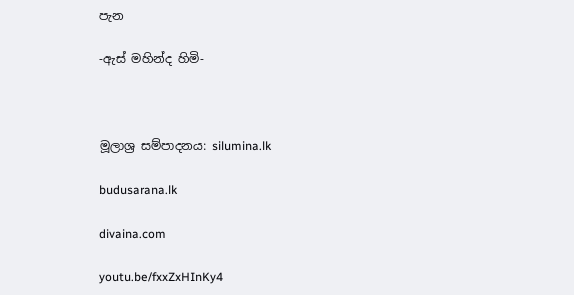පැන

-ඇස් මහින්ද හිමි-



මූලාශ්‍ර සම්පාදනය: silumina.lk

budusarana.lk

divaina.com

youtu.be/fxxZxHInKy4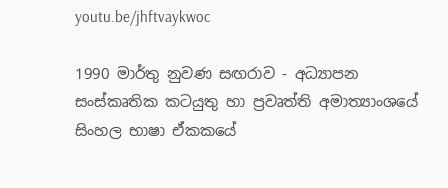youtu.be/jhftvaykwoc

1990 මාර්තු නුවණ සඟරාව - අධ්‍යාපන සංස්කෘතික කටයුතු හා ප්‍රවෘත්ති අමාත්‍යාංශයේ සිංහල භාෂා ඒකකයේ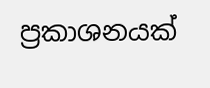ප්‍රකාශනයක්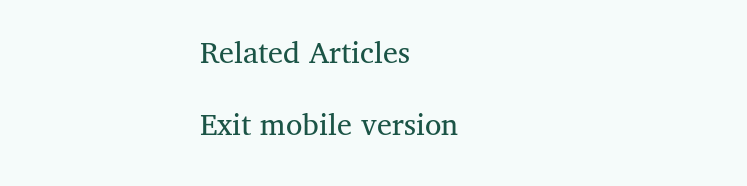Related Articles

Exit mobile version